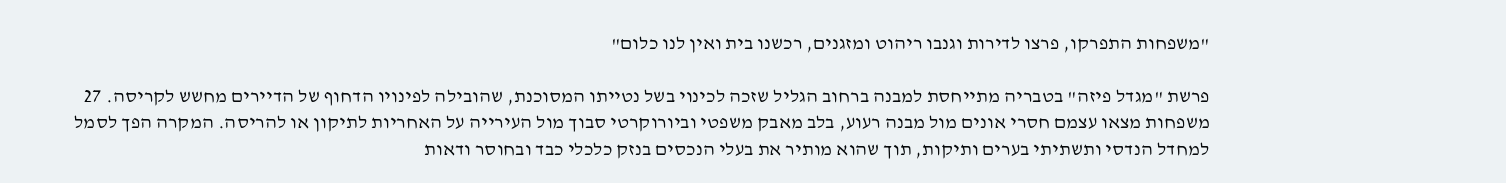"משפחות התפרקו, פרצו לדירות וגנבו ריהוט ומזגנים, רכשנו בית ואין לנו כלום"

פרשת "מגדל פיזה" בטבריה מתייחסת למבנה ברחוב הגליל שזכה לכינוי בשל נטייתו המסוכנת, שהובילה לפינויו הדחוף של הדיירים מחשש לקריסה. 27 משפחות מצאו עצמם חסרי אונים מול מבנה רעוע, בלב מאבק משפטי וביורוקרטי סבוך מול העירייה על האחריות לתיקון או להריסה. המקרה הפך לסמל למחדל הנדסי ותשתיתי בערים ותיקות, תוך שהוא מותיר את בעלי הנכסים בנזק כלכלי כבד ובחוסר ודאות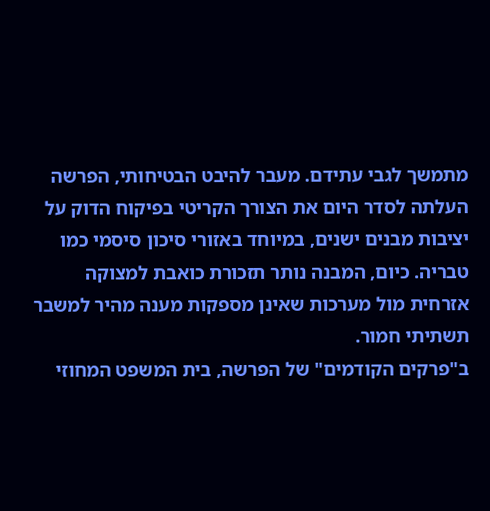מתמשך לגבי עתידם. מעבר להיבט הבטיחותי, הפרשה העלתה לסדר היום את הצורך הקריטי בפיקוח הדוק על יציבות מבנים ישנים, במיוחד באזורי סיכון סיסמי כמו טבריה. כיום, המבנה נותר תזכורת כואבת למצוקה אזרחית מול מערכות שאינן מספקות מענה מהיר למשבר תשתיתי חמור.
ב"פרקים הקודמים" של הפרשה, בית המשפט המחוזי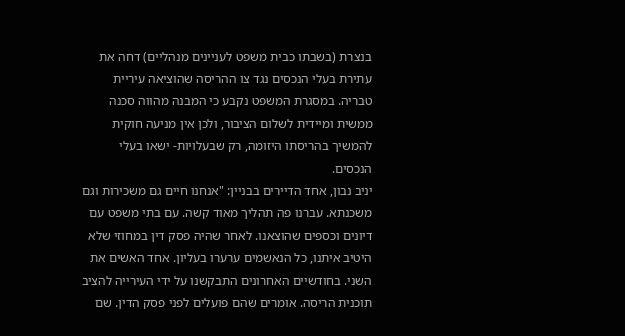בנצרת (בשבתו כבית משפט לעניינים מנהליים) דחה את עתירת בעלי הנכסים נגד צו ההריסה שהוציאה עיריית טבריה. במסגרת המשפט נקבע כי המבנה מהווה סכנה ממשית ומיידית לשלום הציבור, ולכן אין מניעה חוקית להמשיך בהריסתו היזומה, רק שבעלויות- ישאו בעלי הנכסים.
יניב נבון, אחד הדיירים בבניין: "אנחנו חיים גם משכירות וגם משכנתא. עברנו פה תהליך מאוד קשה. עם בתי משפט עם דיונים וכספים שהוצאנו. לאחר שהיה פסק דין במחוזי שלא היטיב איתנו, כל הנאשמים ערערו בעליון. אחד האשים את השני. בחודשיים האחרונים התבקשנו על ידי העירייה להציב תוכנית הריסה. אומרים שהם פועלים לפני פסק הדין. שם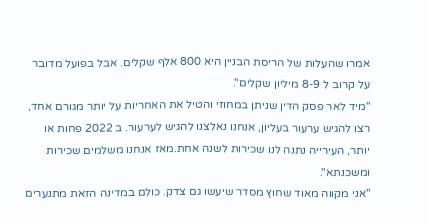אמרו שהעלות של הריסת הבניין היא 800 אלף שקלים. אבל בפועל מדובר על קרוב ל 8-9 מיליון שקלים".
"מיד לאר פסק הדין שניתן במחוזי והטיל את האחריות על יותר מגורם אחד, רצו להגיש ערעור בעליון, אנחנו נאלצנו להגיש לערעור. ב 2022 פחות או יותר, העירייה נתנה לנו שכירות לשנה אחת.מאז אנחנו משלמים שכירות ומשכנתא".
"אני מקווה מאוד שחוץ מסדר שיעשו גם צדק. כולם במדינה הזאת מתנערים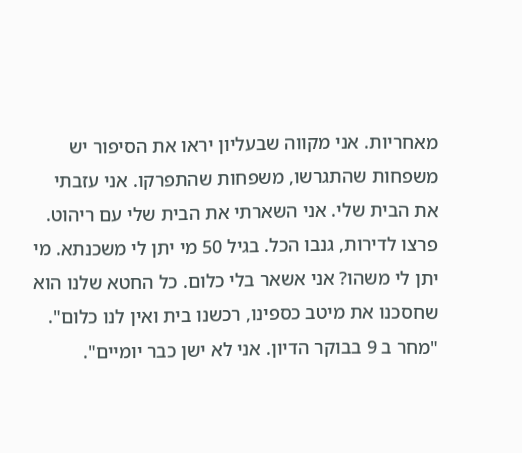מאחריות. אני מקווה שבעליון יראו את הסיפור יש משפחות שהתגרשו, משפחות שהתפרקו. אני עזבתי את הבית שלי. אני השארתי את הבית שלי עם ריהוט. פרצו לדירות, גנבו הכל. בגיל 50 מי יתן לי משכנתא. מי יתן לי משהו? אני אשאר בלי כלום. כל החטא שלנו הוא שחסכנו את מיטב כספינו, רכשנו בית ואין לנו כלום".
"מחר ב 9 בבוקר הדיון. אני לא ישן כבר יומיים".